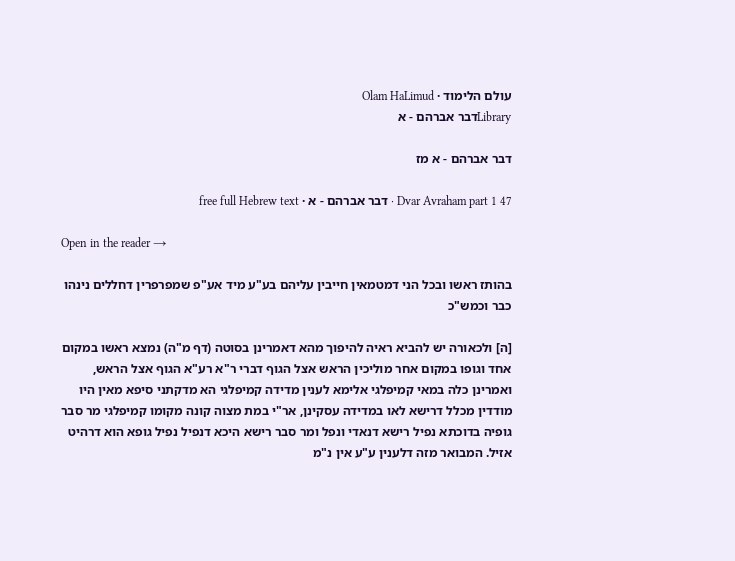עולם הלימוד · Olam HaLimud
Libraryדבר אברהם - א

דבר אברהם - א מז

Dvar Avraham part 1 47 · דבר אברהם - א · free full Hebrew text

Open in the reader →

בהותז ראשו ובכל הני דמטמאין חייבין עליהם בע"ע מיד אע"פ שמפרפרין דחללים נינהו כבר וכמש"כ

[ה] ולכאורה יש להביא ראיה להיפוך מהא דאמרינן בסוטה (דף מ"ה) נמצא ראשו במקום אחד וגופו במקום אחר מוליכין הראש אצל הגוף דברי ר"א רע"א הגוף אצל הראש, ואמרינן כלה במאי קמיפלגי אלימא לענין מדידה קמיפלגי הא מדקתני סיפא מאין היו מודדין מכלל דרישא לאו במדידה עסקינן, אר"י במת מצוה קונה מקומו קמיפלגי מר סבר גופיה בדוכתא נפיל רישא דנאדי ונפל ומר סבר רישא היכא דנפיל נפיל גופא הוא דרהיט אזיל. המבואר מזה דלענין ע"ע אין נ"מ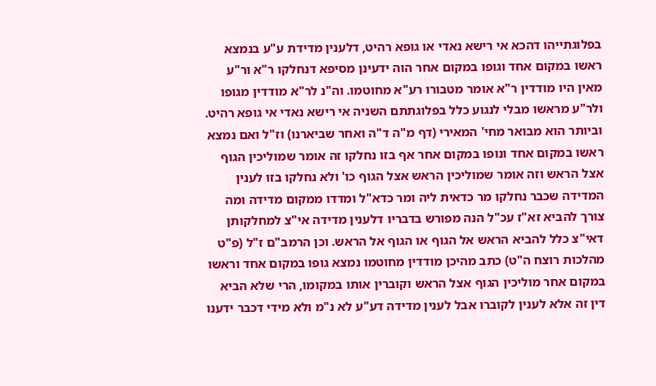בפלוגתייהו דהכא אי רישא נאדי או גופא רהיט, דלענין מדידת ע"ע בנמצא ראשו במקום אחד וגופו במקום אחר הוה ידעינן מסיפא דנחלקו ר"א ור"ע מאין היו מודדין ר"א אומר מטבורו רע"א מחוטמו. וה"נ לר"א מודדין מגופו ולר"ע מראשו מבלי לנגוע כלל בפלוגתתם השניה אי רישא נאדי אי גופא רהיט. וביותר הוא מבואר מחי' המאירי (דף מ"ה ד"ה ואחר שביארנו) וז"ל ואם נמצא ראשו במקום אחד ונופו במקום אחר אף בזו נחלקו זה אומר שמוליכין הגוף אצל הראש וזה אומר שמוליכין הראש אצל הגוף כו' ולא נחלקו בזו לענין המדידה שכבר נחלקו מר כדאית ליה ומר כדא"ל ומדדו ממקום מדידה ומה צורך להביא זא"ז עכ"ל הנה מפורש בדבריו דלענין מדידה אי"צ למחלקותן דאי"צ כלל להביא הראש אל הגוף או הגוף אל הראש. וכן הרמב"ם ז"ל (פ"ט מהלכות רוצח ה"ט) כתב מהיכן מודדין מחוטמו נמצא גופו במקום אחד וראשו במקום אחר מוליכין הגוף אצל הראש וקוברין אותו במקומו, הרי שלא הביא דין זה אלא לענין לקוברו אבל לענין מדידה דע"ע לא נ"מ ולא מידי דכבר ידענו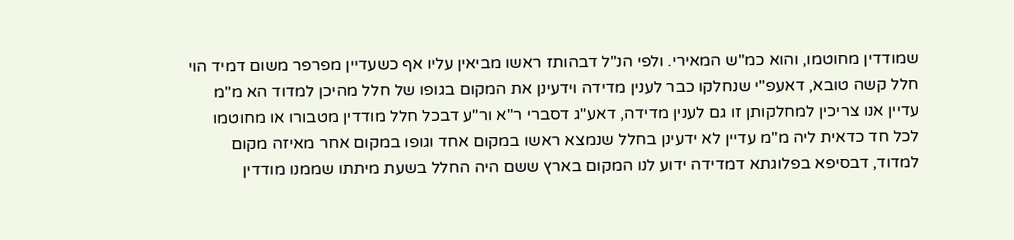שמודדין מחוטמו, והוא כמ"ש המאירי. ולפי הנ"ל דבהותז ראשו מביאין עליו אף כשעדיין מפרפר משום דמיד הוי חלל קשה טובא, דאעפ"י שנחלקו כבר לענין מדידה וידעינן את המקום בגופו של חלל מהיכן למדוד הא מ"מ עדיין אנו צריכין למחלקותן זו גם לענין מדידה, דאע"ג דסברי ר"א ור"ע דבכל חלל מודדין מטבורו או מחוטמו לכל חד כדאית ליה מ"מ עדיין לא ידעינן בחלל שנמצא ראשו במקום אחד וגופו במקום אחר מאיזה מקום למדוד, דבסיפא בפלוגתא דמדידה ידוע לנו המקום בארץ ששם היה החלל בשעת מיתתו שממנו מודדין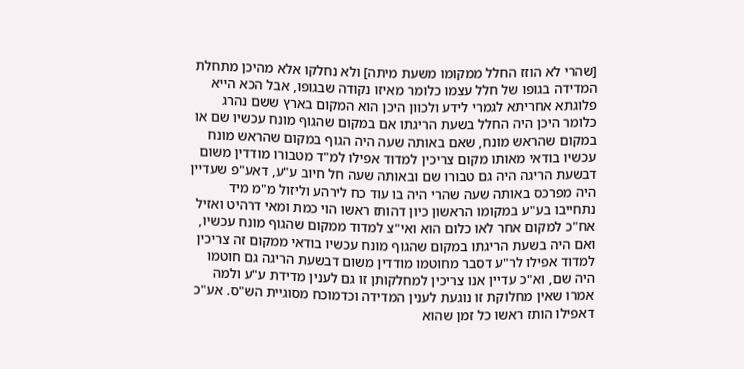[שהרי לא הוזז החלל ממקומו משעת מיתה] ולא נחלקו אלא מהיכן מתחלת המדידה בגופו של חלל עצמו כלומר מאיזו נקודה שבגופו, אבל הכא הייא פלוגתא אחריתא לגמרי לידע ולכוון היכן הוא המקום בארץ ששם נהרג כלומר היכן היה החלל בשעת הריגתו אם במקום שהגוף מונח עכשיו שם או במקום שהראש מונח, שאם באותה שעה היה הגוף במקום שהראש מונח עכשיו בודאי מאותו מקום צריכין למדוד אפילו למ"ד מטבורו מודדין משום דבשעת הריגה היה גם טבורו שם ובאותה שעה חל חיוב ע"ע, דאע"פ שעדיין היה מפרכס באותה שעה שהרי היה בו עוד כח לירהע וליזול מ"מ מיד נתחייבו בע"ע במקומו הראשון כיון דהותז ראשו הוי כמת ומאי דרהיט ואזיל אח"כ למקום אחר לאו כלום הוא ואי"צ למדוד ממקום שהגוף מונח עכשיו, ואם היה בשעת הריגתו במקום שהגוף מונח עכשיו בודאי ממקום זה צריכין למדוד אפילו לר"ע דסבר מחוטמו מודדין משום דבשעת הריגה גם חוטמו היה שם, וא"כ עדיין אנו צריכין למחלקותן זו גם לענין מדידת ע"ע ולמה אמרו שאין מחלוקת זו נוגעת לענין המדידה וכדמוכח מסוגיית הש"ס. אע"כ דאפילו הותז ראשו כל זמן שהוא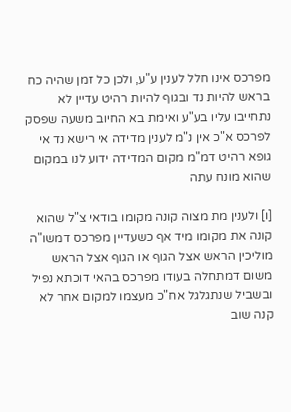מפרכס אינו חלל לענין ע"ע, ולכן כל זמן שהיה כח בראש להיות נד ובגוף להיות רהיט עדיין לא נתחייבו עליו בע"ע ואימת בא החיוב משעה שפסק לפרכס א"כ אין נ"מ לענין מדידה אי רישא נד אי גופא רהיט דמ"מ מקום המדידה ידוע לנו במקום שהוא מונח עתה

[ו] ולענין מת מצוה קונה מקומו בודאי צ"ל שהוא קונה את מקומו מיד אף כשעדיין מפרכס דמשו"ה מוליכין הראש אצל הגוף או הגוף אצל הראש משום דמתחלה בעודו מפרכס בהאי דוכתא נפיל ובשביל שנתגלגל אח"כ מעצמו למקום אחר לא קנה שוב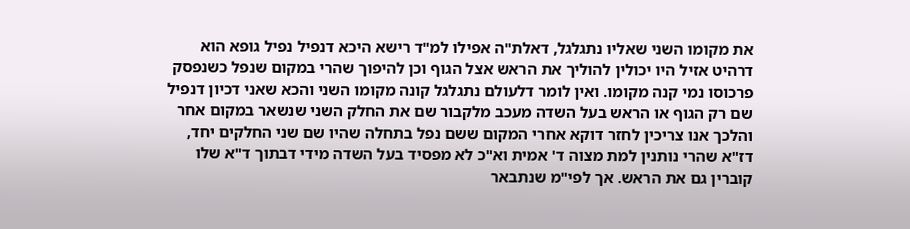את מקומו השני שאליו נתגלגל, דאלת"ה אפילו למ"ד רישא היכא דנפיל נפיל גופא הוא דרהיט אזיל היו יכולין להוליך את הראש אצל הגוף וכן להיפוך שהרי במקום שנפל כשנפסק פרכוסו נמי קנה מקומו. ואין לומר דלעולם נתגלגל קונה מקומו השני והכא שאני דכיון דנפיל שם רק הגוף או הראש בעל השדה מעכב מלקבור שם את החלק השני שנשאר במקום אחר והלכך אנו צריכין לחזר דוקא אחרי המקום ששם נפל בתחלה שהיו שם שני החלקים יחד, דז"א שהרי נותנין למת מצוה ד' אמית וא"כ לא מפסיד בעל השדה מידי דבתוך ד"א שלו קוברין גם את הראש. אך לפי"מ שנתבאר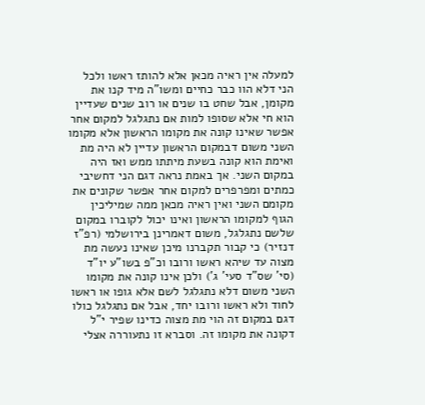למעלה אין ראיה מכאן אלא להותז ראשו ולכל הני דלא הוו כבר כחיים ומשו"ה מיד קנו את מקומן, אבל שחט בו שנים או רוב שנים שעדיין הוא חי אלא שסופו למות אם נתגלגל למקום אחר אפשר שאינו קונה את מקומו הראשון אלא מקומו השני משום דבמקום הראשון עדיין לא היה מת ואימת הוא קונה בשעת מיתתו ממש ואז היה במקום השני. אך באמת נראה דגם הני דחשיבי כמתים ומפרפרים למקום אחר אפשר שקונים את מקומם השני ואין ראיה מכאן ממה שמיליכין הגוף למקומו הראשון ואינו יכול לקוברו במקום שלשם נתגלגל, משום דאמרינן בירושלמי (רפ"ז דנזיר) כי קבור תקברנו מיכן שאינו נעשה מת מצוה עד שיהא ראשו ורובו וכ"פ בשו"ע יו"ד (סי' שס"ד סעי' ג') ולכן אינו קונה את מקומו השני משום דלא נתגלגל לשם אלא גופו או ראשו לחוד ולא ראשו ורובו יחד, אבל אם נתגלגל כולו דגם במקום זה הוי מת מצוה כדינו שפיר י"ל דקונה את מקומו זה. וסברא זו נתעוררה אצלי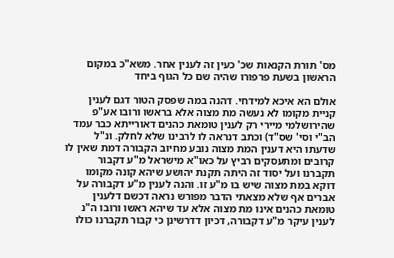מס' תורת הקנאות שכ' כעין זה לענין אחר. משא"כ במקום הראשון בשעת פרפורו שהיה שם כל הגוף ביחד

אולם הא איכא למידחי. דהנה במה שפסק הטור דגם לענין קניית מקומו לא נעשה מת מצוה אלא בראשו ורובו אע"פ שהירושלמי מיירי רק לענין טומאת כהנים דאורייתא כבר עמד הב"י וסי' שס"ד) וכתב דנראה לו לרבינו שלא לחלק. ונ"ל שדעתו היא דענין המת מצוה נובע מחיוב הקבורה דמת שאין לו קרובים ומתעסקים רביץ על כאו"א מישראל מ"ע דקבור תקברנו ועל יסוד זה היתה תקנת יהושע שיהא קונה מקומו דוקא במת מצוה שיש בו מ"ע זו. והנה לענין מ"ע דקבורה על אברים אף שלא מצאתי הדבר מפורש נראה דכשם דלענין טומאת כהנים אינו מת מצוה אלא עד שיהא ראשו ורובו ה"נ לענין עיקר מ"ע דקבורה, דכיון דדרשינן כי קבור תקברנו כולו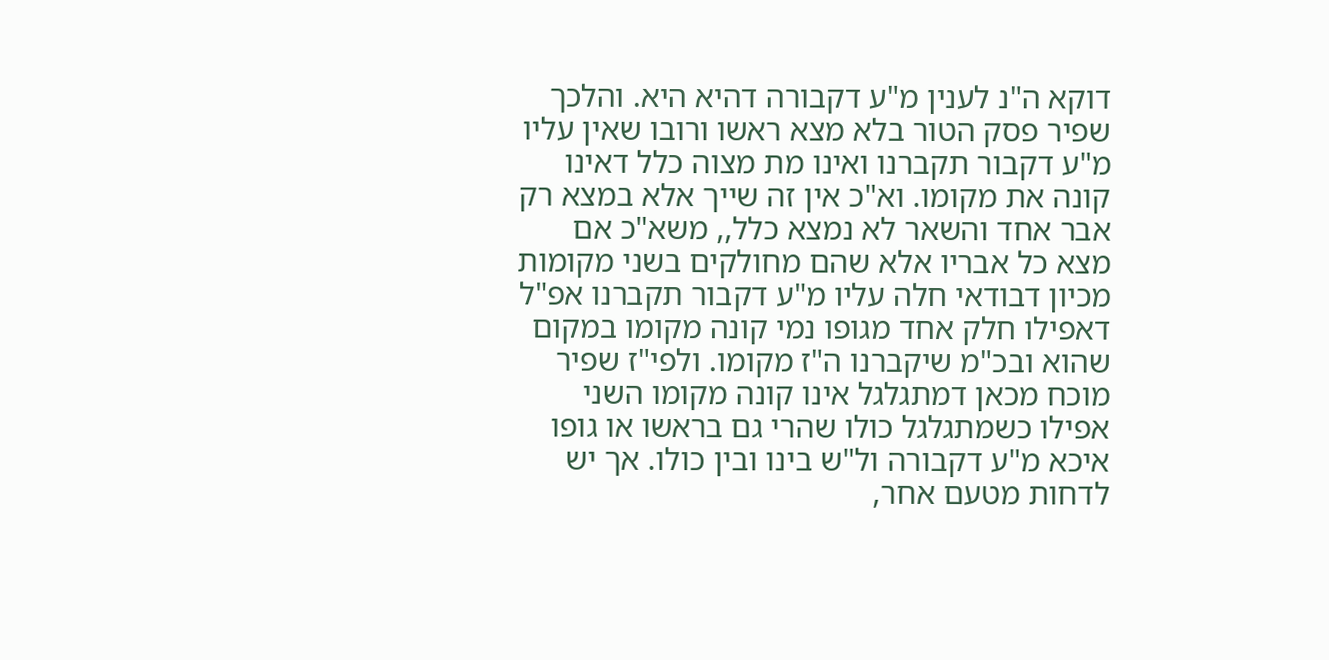דוקא ה"נ לענין מ"ע דקבורה דהיא היא. והלכך שפיר פסק הטור בלא מצא ראשו ורובו שאין עליו מ"ע דקבור תקברנו ואינו מת מצוה כלל דאינו קונה את מקומו. וא"כ אין זה שייך אלא במצא רק אבר אחד והשאר לא נמצא כלל,, משא"כ אם מצא כל אבריו אלא שהם מחולקים בשני מקומות מכיון דבודאי חלה עליו מ"ע דקבור תקברנו אפ"ל דאפילו חלק אחד מגופו נמי קונה מקומו במקום שהוא ובכ"מ שיקברנו ה"ז מקומו. ולפי"ז שפיר מוכח מכאן דמתגלגל אינו קונה מקומו השני אפילו כשמתגלגל כולו שהרי גם בראשו או גופו איכא מ"ע דקבורה ול"ש בינו ובין כולו. אך יש לדחות מטעם אחר,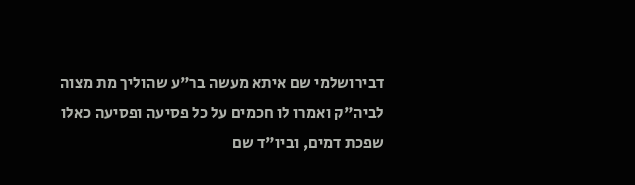דבירושלמי שם איתא מעשה בר"ע שהוליך מת מצוה לביה"ק ואמרו לו חכמים על כל פסיעה ופסיעה כאלו שפכת דמים, וביו"ד שם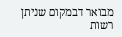מבואר דבמקום שניתן רשות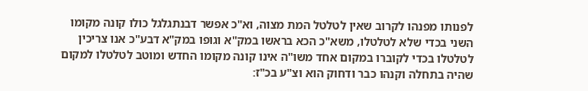לפנותו מפנהו לקרוב שאין לטלטל המת מצוה, וא"כ אפשר דבנתגלגל כולו קונה מקומו השני בכדי שלא לטלטלו, משא"כ הכא בראשו במק"א וגופו במק"א דבע"כ אנו צריכין לטלטלו בכדי לקוברו במקום אחד משו"ה אינו קונה מקומו החדש ומוטב לטלטלו למקום שהיה בתחלה וקנהו כבר ודחוק הוא וצ"ע בכ"ז: